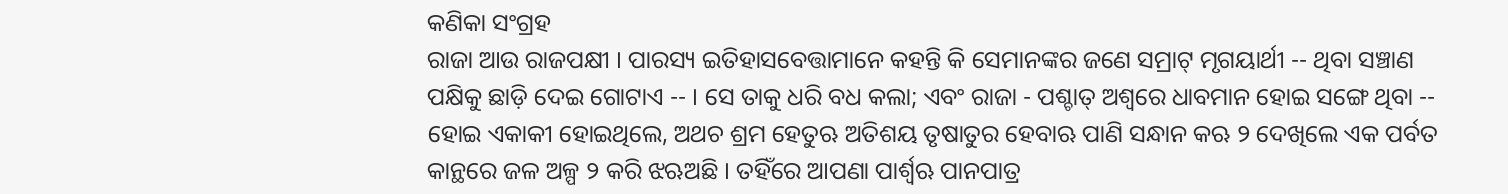କଣିକା ସଂଗ୍ରହ
ରାଜା ଆଉ ରାଜପକ୍ଷୀ । ପାରସ୍ୟ ଇତିହାସବେତ୍ତାମାନେ କହନ୍ତି କି ସେମାନଙ୍କର ଜଣେ ସମ୍ରାଟ୍ ମୃଗୟାର୍ଥୀ -- ଥିବା ସଞ୍ଚାଣ ପକ୍ଷିକୁ ଛାଡ଼ି ଦେଇ ଗୋଟାଏ -- । ସେ ତାକୁ ଧରି ବଧ କଲା; ଏବଂ ରାଜା - ପଶ୍ଚାତ୍ ଅଶ୍ୱରେ ଧାବମାନ ହୋଇ ସଙ୍ଗେ ଥିବା -- ହୋଇ ଏକାକୀ ହୋଇଥିଲେ, ଅଥଚ ଶ୍ରମ ହେତୁଋ ଅତିଶୟ ତୃଷାତୁର ହେବାଋ ପାଣି ସନ୍ଧାନ କଋ ୨ ଦେଖିଲେ ଏକ ପର୍ବତ କାନ୍ଥରେ ଜଳ ଅଳ୍ପ ୨ କରି ଝଋଅଛି । ତହିଁରେ ଆପଣା ପାର୍ଶ୍ୱଋ ପାନପାତ୍ର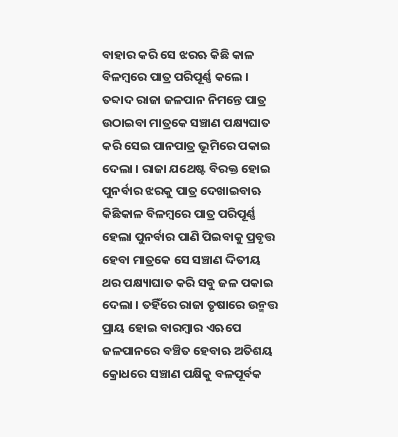ବାହାର କରି ସେ ଝରଋ କିଛି କାଳ ବିଳମ୍ବରେ ପାତ୍ର ପରିପୂର୍ଣ୍ଣ କଲେ । ତବ୍ଦାଦ ରାଜା ଜଳପାନ ନିମନ୍ତେ ପାତ୍ର ଉଠାଇବା ମାତ୍ରକେ ସଞ୍ଚାଣ ପକ୍ଷ୍ୟଘାତ କରି ସେଇ ପାନପାତ୍ର ଭୂମିରେ ପକାଇ ଦେଲା । ରାଜା ଯଥେଷ୍ଟ ବିରକ୍ତ ହୋଇ ପୁନର୍ବାର ଝରକୁ ପାତ୍ର ଦେଖାଇବାଋ କିଛିକାଳ ବିଳମ୍ବରେ ପାତ୍ର ପରିପୂର୍ଣ୍ଣ ହେଲା ପୁନର୍ବାର ପାଣି ପିଇବାକୁ ପ୍ରବୃତ୍ତ ହେବା ମାତ୍ରକେ ସେ ସଞ୍ଚାଣ ଦ୍ଦିତୀୟ ଥର ପକ୍ଷ୍ୟାଘାତ କରି ସବୁ ଜଳ ପକାଇ ଦେଲା । ତହିଁରେ ରାଜା ତୃଷାରେ ଉନ୍ମତ୍ତ ପ୍ରାୟ ହୋଇ ବାରମ୍ବାର ଏଋପେ ଜଳପାନରେ ବଞ୍ଚିତ ହେବାଋ ଅତିଶୟ କ୍ରୋଧରେ ସଞ୍ଚାଣ ପକ୍ଷିକୁ ବଳପୂର୍ବକ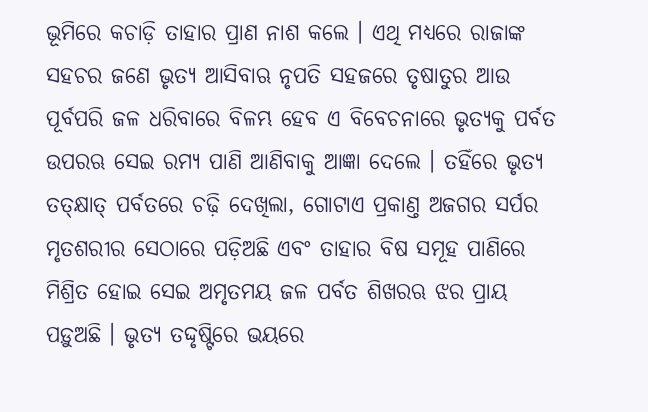ଭୂମିରେ କଚାଡ଼ି ତାହାର ପ୍ରାଣ ନାଶ କଲେ । ଏଥି ମଧ୍ୟରେ ରାଜାଙ୍କ ସହଚର ଜଣେ ଭୃତ୍ୟ ଆସିବାଋ ନୃପତି ସହଜରେ ତୃଷାତୁର ଆଉ ପୂର୍ବପରି ଜଳ ଧରିବାରେ ବିଳମ୍ଭ ହେବ ଏ ବିବେଚନାରେ ଭୃତ୍ୟକୁ ପର୍ବତ ଉପରଋ ସେଇ ରମ୍ୟ ପାଣି ଆଣିବାକୁ ଆଜ୍ଞା ଦେଲେ । ତହିଁରେ ଭୃତ୍ୟ ତତ୍କ୍ଷାତ୍ ପର୍ବତରେ ଚଢ଼ି ଦେଖିଲା, ଗୋଟାଏ ପ୍ରକାଣ୍ତ ଅଜଗର ସର୍ପର ମୃତଶରୀର ସେଠାରେ ପଡ଼ିଅଛି ଏବଂ ତାହାର ବିଷ ସମୂହ ପାଣିରେ ମିଶ୍ରିତ ହୋଇ ସେଇ ଅମୃତମୟ ଜଳ ପର୍ବତ ଶିଖରଋ ଝର ପ୍ରାୟ ପଡ଼ୁଅଛି । ଭୃତ୍ୟ ତଦ୍ଦୃଷ୍ଟିରେ ଭୟରେ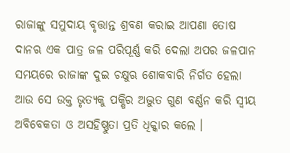ରାଜାଙ୍କୁ ସମୁଦାୟ ବୃତ୍ତାନ୍ତ ଶ୍ରବଣ କରାଇ ଆପଣା ତୋଷ ଦାନଋ ଏକ ପାତ୍ର ଜଳ ପରିପୂର୍ଣ୍ଣ କରି ଦେଲା ଅପର ଜଳପାନ ସମୟରେ ରାଜାଙ୍କ ଦୁଇ ଚକ୍ଷୁଋ ଶୋକବାରି ନିର୍ଗତ ହେଲା ଆଉ ସେ ଉକ୍ତ ଭୃତ୍ୟକୁ ପକ୍ଷିର ଅଦ୍ଭୁତ ଗୁଣ ବର୍ଣ୍ଣନ କରି ସ୍ୱୀୟ ଅବିବେକତା ଓ ଅସହିଷ୍ଣୁତା ପ୍ରତି ଧିକ୍କାର କଲେ ।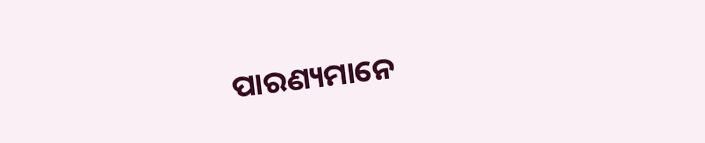ପାରଣ୍ୟମାନେ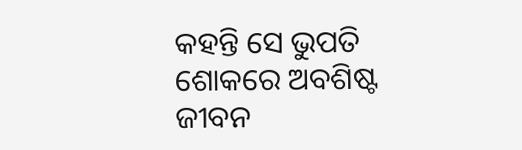କହନ୍ତି ସେ ଭୁପତି ଶୋକରେ ଅବଶିଷ୍ଟ ଜୀବନ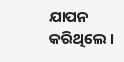ଯାପନ କରିଥିଲେ ।